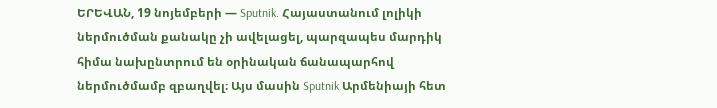ԵՐԵՎԱՆ, 19 նոյեմբերի — Sputnik. Հայաստանում լոլիկի ներմուծման քանակը չի ավելացել, պարզապես մարդիկ հիմա նախընտրում են օրինական ճանապարհով ներմուծմամբ զբաղվել։ Այս մասին Sputnik Արմենիայի հետ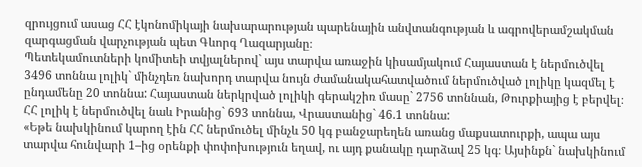զրույցում ասաց ՀՀ էկոնոմիկայի նախարարության պարենային անվտանգության և ագրովերամշակման զարգացման վարչության պետ Գևորգ Ղազարյանը։
Պետեկամուտների կոմիտեի տվյալներով` այս տարվա առաջին կիսամյակում Հայաստան է ներմուծվել 3496 տոննա լոլիկ` մինչդեռ նախորդ տարվա նույն ժամանակահատվածում ներմուծված լոլիկը կազմել է ընդամենը 20 տոննա: Հայաստան ներկրված լոլիկի գերակշիռ մասը` 2756 տոննան, Թուրքիայից է բերվել։ ՀՀ լոլիկ է ներմուծվել նաև Իրանից` 693 տոննա, Վրաստանից` 46.1 տոննա:
«Եթե նախկինում կարող էին ՀՀ ներմուծել մինչև 50 կգ բանջարեղեն առանց մաքսատուրքի, ապա այս տարվա հունվարի 1–ից օրենքի փոփոխություն եղավ, ու այդ քանակը դարձավ 25 կգ։ Այսինքն` նախկինում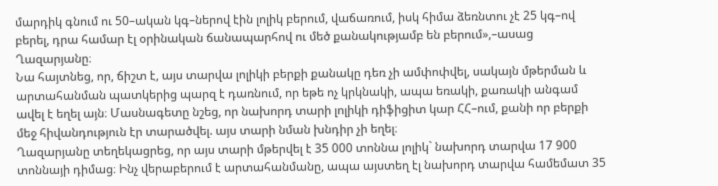մարդիկ գնում ու 50–ական կգ–ներով էին լոլիկ բերում, վաճառում, իսկ հիմա ձեռնտու չէ 25 կգ–ով բերել, դրա համար էլ օրինական ճանապարհով ու մեծ քանակությամբ են բերում»,–ասաց Ղազարյանը։
Նա հայտնեց, որ, ճիշտ է, այս տարվա լոլիկի բերքի քանակը դեռ չի ամփոփվել, սակայն մթերման և արտահանման պատկերից պարզ է դառնում, որ եթե ոչ կրկնակի, ապա եռակի, քառակի անգամ ավել է եղել այն։ Մասնագետը նշեց, որ նախորդ տարի լոլիկի դիֆիցիտ կար ՀՀ–ում, քանի որ բերքի մեջ հիվանդություն էր տարածվել. այս տարի նման խնդիր չի եղել։
Ղազարյանը տեղեկացրեց, որ այս տարի մթերվել է 35 000 տոննա լոլիկ` նախորդ տարվա 17 900 տոննայի դիմաց։ Ինչ վերաբերում է արտահանմանը, ապա այստեղ էլ նախորդ տարվա համեմատ 35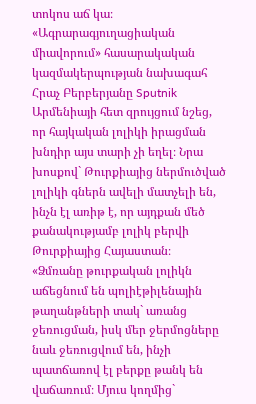տոկոս աճ կա։
«Ագրարագյուղացիական միավորում» հասարակական կազմակերպության նախագահ Հրաչ Բերբերյանը Sputnik Արմենիայի հետ զրույցում նշեց, որ հայկական լոլիկի իրացման խնդիր այս տարի չի եղել։ Նրա խոսքով` Թուրքիայից ներմուծված լոլիկի գներն ավելի մատչելի են, ինչն էլ առիթ է, որ այդքան մեծ քանակությամբ լոլիկ բերվի Թուրքիայից Հայաստան։
«Ձմռանը թուրքական լոլիկն աճեցնում են պոլիէթիլենային թաղանթների տակ` առանց ջեռուցման, իսկ մեր ջերմոցները նաև ջեռուցվում են, ինչի պատճառով էլ բերքը թանկ են վաճառում։ Մյուս կողմից`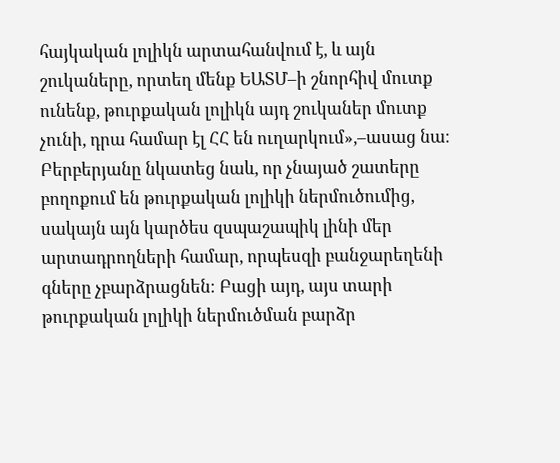հայկական լոլիկն արտահանվում է, և այն շուկաները, որտեղ մենք ԵԱՏՄ–ի շնորհիվ մուտք ունենք, թուրքական լոլիկն այդ շուկաներ մուտք չունի, դրա համար էլ ՀՀ են ուղարկում»,–ասաց նա։
Բերբերյանը նկատեց նաև, որ չնայած շատերը բողոքում են թուրքական լոլիկի ներմուծումից, սակայն այն կարծես զսպաշապիկ լինի մեր արտադրողների համար, որպեսզի բանջարեղենի գները չբարձրացնեն։ Բացի այդ, այս տարի թուրքական լոլիկի ներմուծման բարձր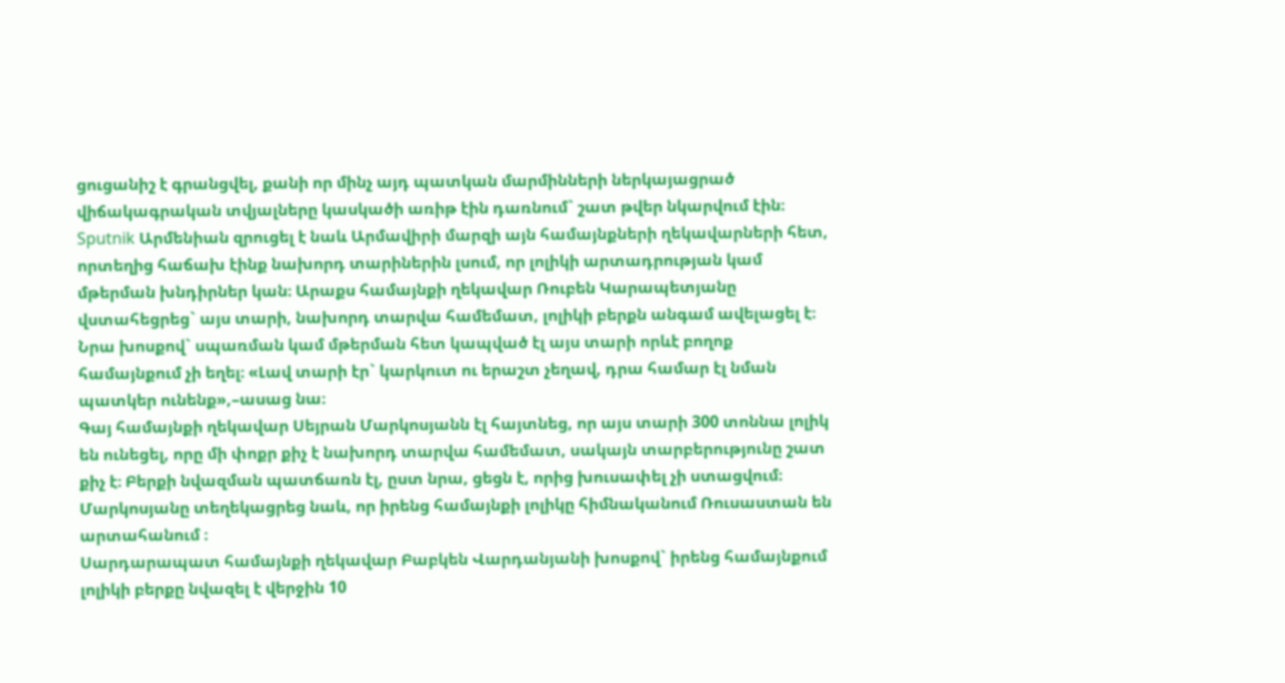ցուցանիշ է գրանցվել, քանի որ մինչ այդ պատկան մարմինների ներկայացրած վիճակագրական տվյալները կասկածի առիթ էին դառնում` շատ թվեր նկարվում էին։
Sputnik Արմենիան զրուցել է նաև Արմավիրի մարզի այն համայնքների ղեկավարների հետ, որտեղից հաճախ էինք նախորդ տարիներին լսում, որ լոլիկի արտադրության կամ մթերման խնդիրներ կան։ Արաքս համայնքի ղեկավար Ռուբեն Կարապետյանը վստահեցրեց` այս տարի, նախորդ տարվա համեմատ, լոլիկի բերքն անգամ ավելացել է։ Նրա խոսքով` սպառման կամ մթերման հետ կապված էլ այս տարի որևէ բողոք համայնքում չի եղել։ «Լավ տարի էր` կարկուտ ու երաշտ չեղավ, դրա համար էլ նման պատկեր ունենք»,–ասաց նա։
Գայ համայնքի ղեկավար Սեյրան Մարկոսյանն էլ հայտնեց, որ այս տարի 300 տոննա լոլիկ են ունեցել, որը մի փոքր քիչ է նախորդ տարվա համեմատ, սակայն տարբերությունը շատ քիչ է։ Բերքի նվազման պատճառն էլ, ըստ նրա, ցեցն է, որից խուսափել չի ստացվում։ Մարկոսյանը տեղեկացրեց նաև, որ իրենց համայնքի լոլիկը հիմնականում Ռուսաստան են արտահանում ։
Սարդարապատ համայնքի ղեկավար Բաբկեն Վարդանյանի խոսքով` իրենց համայնքում լոլիկի բերքը նվազել է վերջին 10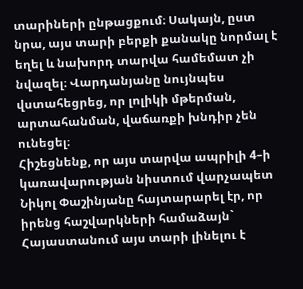տարիների ընթացքում։ Սակայն, ըստ նրա, այս տարի բերքի քանակը նորմալ է եղել և նախորդ տարվա համեմատ չի նվազել։ Վարդանյանը նույնպես վստահեցրեց, որ լոլիկի մթերման, արտահանման, վաճառքի խնդիր չեն ունեցել։
Հիշեցնենք, որ այս տարվա ապրիլի 4–ի կառավարության նիստում վարչապետ Նիկոլ Փաշինյանը հայտարարել էր, որ իրենց հաշվարկների համաձայն` Հայաստանում այս տարի լինելու է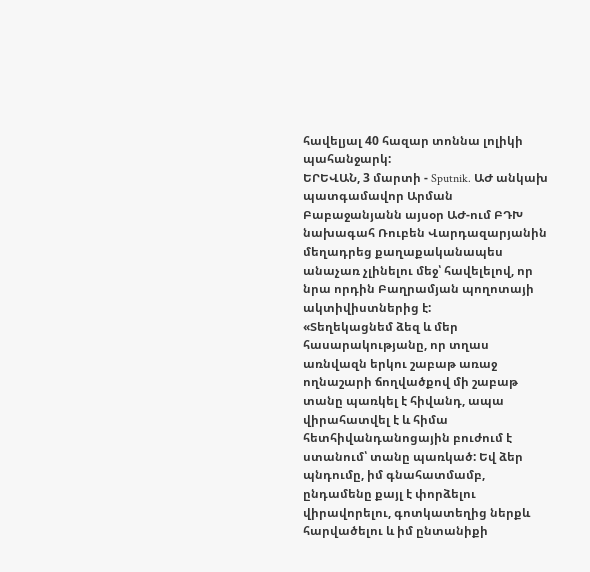հավելյալ 40 հազար տոննա լոլիկի պահանջարկ:
ԵՐԵՎԱՆ, 3 մարտի - Sputnik. ԱԺ անկախ պատգամավոր Արման Բաբաջանյանն այսօր ԱԺ-ում ԲԴԽ նախագահ Ռուբեն Վարդազարյանին մեղադրեց քաղաքականապես անաչառ չլինելու մեջ՝ հավելելով, որ նրա որդին Բաղրամյան պողոտայի ակտիվիստներից է:
«Տեղեկացնեմ ձեզ և մեր հասարակությանը, որ տղաս առնվազն երկու շաբաթ առաջ ողնաշարի ճողվածքով մի շաբաթ տանը պառկել է հիվանդ, ապա վիրահատվել է և հիմա հետհիվանդանոցային բուժում է ստանում՝ տանը պառկած: Եվ ձեր պնդումը, իմ գնահատմամբ, ընդամենը քայլ է փորձելու վիրավորելու, գոտկատեղից ներքև հարվածելու և իմ ընտանիքի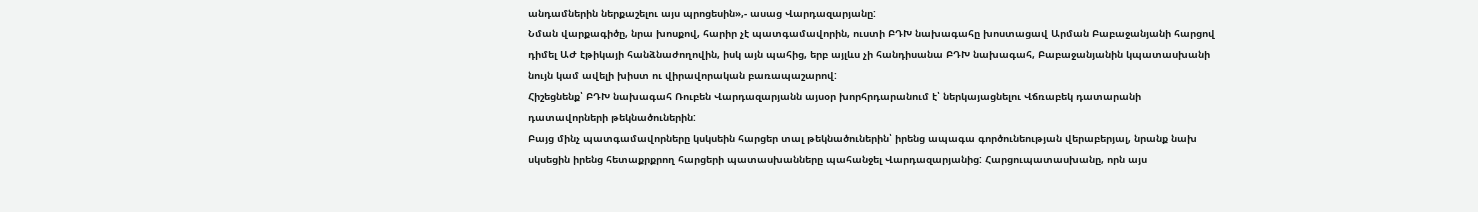անդամներին ներքաշելու այս պրոցեսին»,- ասաց Վարդազարյանը:
Նման վարքագիծը, նրա խոսքով, հարիր չէ պատգամավորին, ուստի ԲԴԽ նախագահը խոստացավ Արման Բաբաջանյանի հարցով դիմել ԱԺ էթիկայի հանձնաժողովին, իսկ այն պահից, երբ այլևս չի հանդիսանա ԲԴԽ նախագահ, Բաբաջանյանին կպատասխանի նույն կամ ավելի խիստ ու վիրավորական բառապաշարով:
Հիշեցնենք՝ ԲԴԽ նախագահ Ռուբեն Վարդազարյանն այսօր խորհրդարանում է՝ ներկայացնելու Վճռաբեկ դատարանի դատավորների թեկնածուներին:
Բայց մինչ պատգամավորները կսկսեին հարցեր տալ թեկնածուներին՝ իրենց ապագա գործունեության վերաբերյալ, նրանք նախ սկսեցին իրենց հետաքրքրող հարցերի պատասխանները պահանջել Վարդազարյանից: Հարցուպատասխանը, որն այս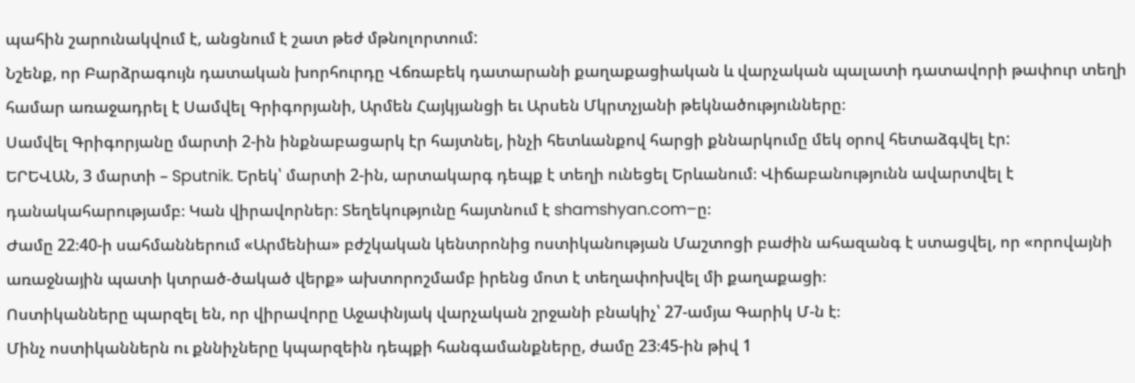պահին շարունակվում է, անցնում է շատ թեժ մթնոլորտում:
Նշենք, որ Բարձրագույն դատական խորհուրդը Վճռաբեկ դատարանի քաղաքացիական և վարչական պալատի դատավորի թափուր տեղի համար առաջադրել է Սամվել Գրիգորյանի, Արմեն Հայկյանցի եւ Արսեն Մկրտչյանի թեկնածությունները։
Սամվել Գրիգորյանը մարտի 2-ին ինքնաբացարկ էր հայտնել, ինչի հետևանքով հարցի քննարկումը մեկ օրով հետաձգվել էր:
ԵՐԵՎԱՆ, 3 մարտի – Sputnik. Երեկ՝ մարտի 2-ին, արտակարգ դեպք է տեղի ունեցել Երևանում։ Վիճաբանությունն ավարտվել է դանակահարությամբ։ Կան վիրավորներ։ Տեղեկությունը հայտնում է shamshyan.com–ը։
Ժամը 22։40-ի սահմաններում «Արմենիա» բժշկական կենտրոնից ոստիկանության Մաշտոցի բաժին ահազանգ է ստացվել, որ «որովայնի առաջնային պատի կտրած-ծակած վերք» ախտորոշմամբ իրենց մոտ է տեղափոխվել մի քաղաքացի։
Ոստիկանները պարզել են, որ վիրավորը Աջափնյակ վարչական շրջանի բնակիչ՝ 27-ամյա Գարիկ Մ-ն է։
Մինչ ոստիկաններն ու քննիչները կպարզեին դեպքի հանգամանքները, ժամը 23։45-ին թիվ 1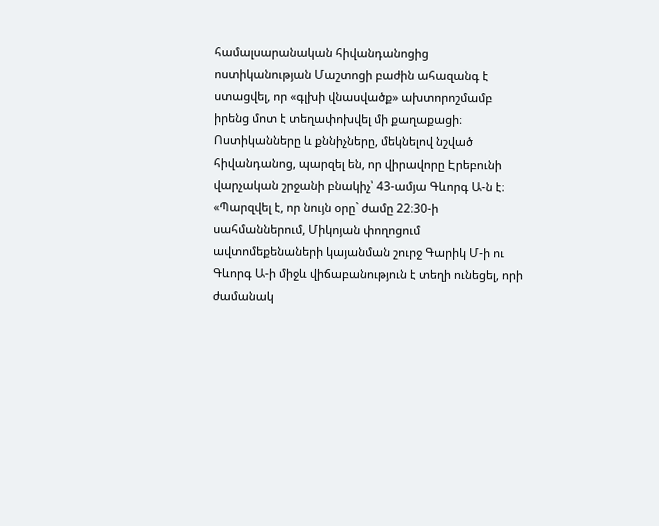համալսարանական հիվանդանոցից ոստիկանության Մաշտոցի բաժին ահազանգ է ստացվել, որ «գլխի վնասվածք» ախտորոշմամբ իրենց մոտ է տեղափոխվել մի քաղաքացի։
Ոստիկանները և քննիչները, մեկնելով նշված հիվանդանոց, պարզել են, որ վիրավորը Էրեբունի վարչական շրջանի բնակիչ՝ 43-ամյա Գևորգ Ա-ն է։
«Պարզվել է, որ նույն օրը` ժամը 22։30-ի սահմաններում, Միկոյան փողոցում ավտոմեքենաների կայանման շուրջ Գարիկ Մ-ի ու Գևորգ Ա-ի միջև վիճաբանություն է տեղի ունեցել, որի ժամանակ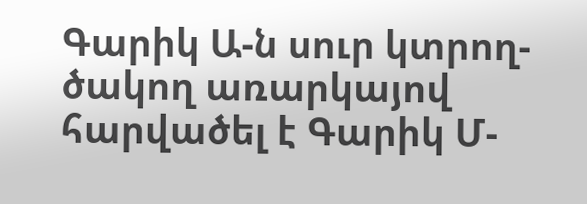Գարիկ Ա-ն սուր կտրող-ծակող առարկայով հարվածել է Գարիկ Մ-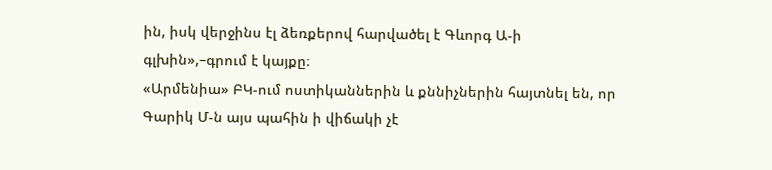ին, իսկ վերջինս էլ ձեռքերով հարվածել է Գևորգ Ա-ի գլխին»,–գրում է կայքը։
«Արմենիա» ԲԿ-ում ոստիկաններին և քննիչներին հայտնել են, որ Գարիկ Մ-ն այս պահին ի վիճակի չէ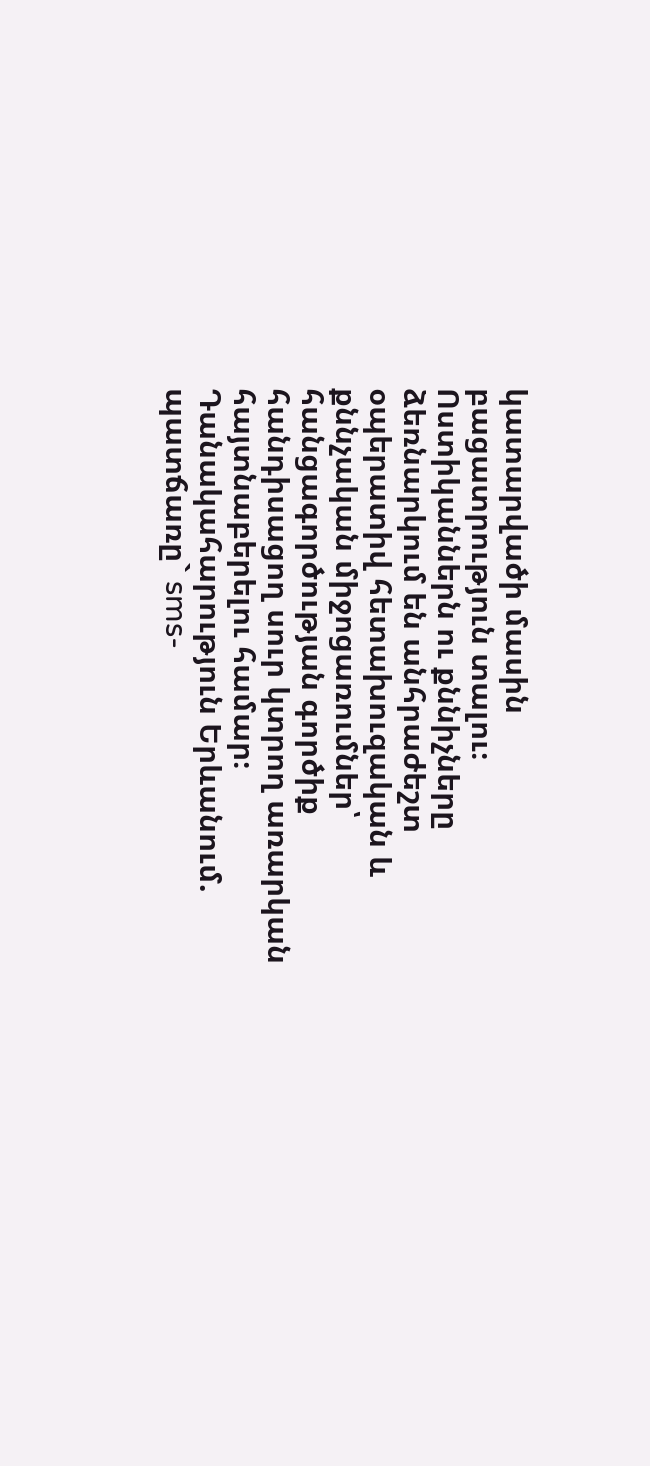կատարվածի մասին բացատրություն տալու։
Ոստիկաններն ու քննիչները ձեռնարկում են անհրաժեշտ օպերատիվ հետախուզական և քննչական միջոցառումներ՝ հանցագործության գործիք հանդիսացող սուր կտրող առարկան հայտնաբերելու համար։
Դանակահարություն Երևանում. պատճառը` sms-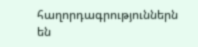հաղորդագրություններն են